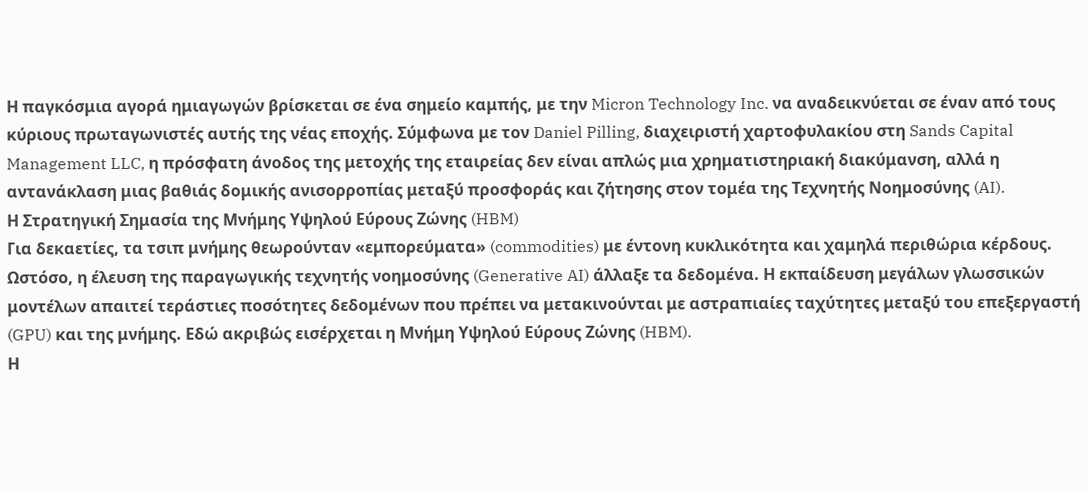Η παγκόσμια αγορά ημιαγωγών βρίσκεται σε ένα σημείο καμπής, με την Micron Technology Inc. να αναδεικνύεται σε έναν από τους κύριους πρωταγωνιστές αυτής της νέας εποχής. Σύμφωνα με τον Daniel Pilling, διαχειριστή χαρτοφυλακίου στη Sands Capital Management LLC, η πρόσφατη άνοδος της μετοχής της εταιρείας δεν είναι απλώς μια χρηματιστηριακή διακύμανση, αλλά η αντανάκλαση μιας βαθιάς δομικής ανισορροπίας μεταξύ προσφοράς και ζήτησης στον τομέα της Τεχνητής Νοημοσύνης (AI).
Η Στρατηγική Σημασία της Μνήμης Υψηλού Εύρους Ζώνης (HBM)
Για δεκαετίες, τα τσιπ μνήμης θεωρούνταν «εμπορεύματα» (commodities) με έντονη κυκλικότητα και χαμηλά περιθώρια κέρδους. Ωστόσο, η έλευση της παραγωγικής τεχνητής νοημοσύνης (Generative AI) άλλαξε τα δεδομένα. Η εκπαίδευση μεγάλων γλωσσικών μοντέλων απαιτεί τεράστιες ποσότητες δεδομένων που πρέπει να μετακινούνται με αστραπιαίες ταχύτητες μεταξύ του επεξεργαστή (GPU) και της μνήμης. Εδώ ακριβώς εισέρχεται η Μνήμη Υψηλού Εύρους Ζώνης (HBM).
Η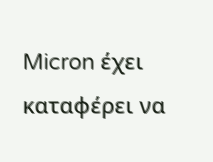Micron έχει καταφέρει να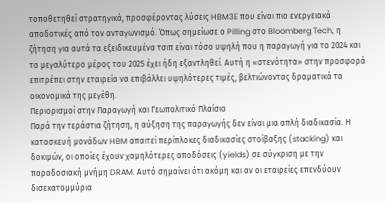τοποθετηθεί στρατηγικά, προσφέροντας λύσεις HBM3E που είναι πιο ενεργειακά αποδοτικές από τον ανταγωνισμό. Όπως σημείωσε ο Pilling στο Bloomberg Tech, η ζήτηση για αυτά τα εξειδικευμένα τσιπ είναι τόσο υψηλή που η παραγωγή για το 2024 και το μεγαλύτερο μέρος του 2025 έχει ήδη εξαντληθεί. Αυτή η «στενότητα» στην προσφορά επιτρέπει στην εταιρεία να επιβάλλει υψηλότερες τιμές, βελτιώνοντας δραματικά τα οικονομικά της μεγέθη.
Περιορισμοί στην Παραγωγή και Γεωπολιτικό Πλαίσιο
Παρά την τεράστια ζήτηση, η αύξηση της παραγωγής δεν είναι μια απλή διαδικασία. Η κατασκευή μονάδων HBM απαιτεί περίπλοκες διαδικασίες στοίβαξης (stacking) και δοκιμών, οι οποίες έχουν χαμηλότερες αποδόσεις (yields) σε σύγκριση με την παραδοσιακή μνήμη DRAM. Αυτό σημαίνει ότι ακόμη και αν οι εταιρείες επενδύουν δισεκατομμύρια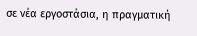σε νέα εργοστάσια, η πραγματική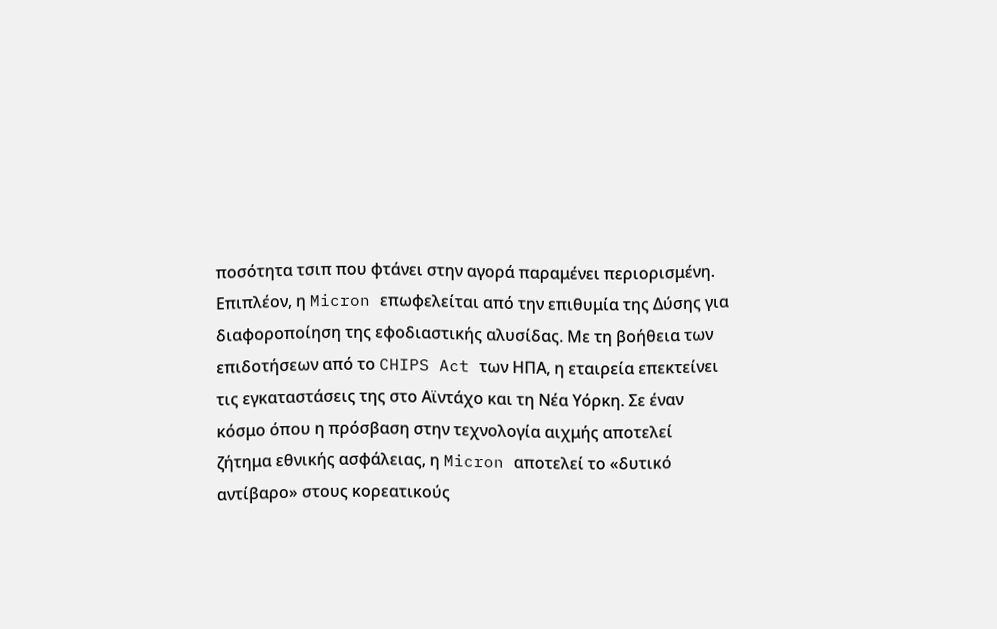ποσότητα τσιπ που φτάνει στην αγορά παραμένει περιορισμένη.
Επιπλέον, η Micron επωφελείται από την επιθυμία της Δύσης για διαφοροποίηση της εφοδιαστικής αλυσίδας. Με τη βοήθεια των επιδοτήσεων από το CHIPS Act των ΗΠΑ, η εταιρεία επεκτείνει τις εγκαταστάσεις της στο Αϊντάχο και τη Νέα Υόρκη. Σε έναν κόσμο όπου η πρόσβαση στην τεχνολογία αιχμής αποτελεί ζήτημα εθνικής ασφάλειας, η Micron αποτελεί το «δυτικό αντίβαρο» στους κορεατικούς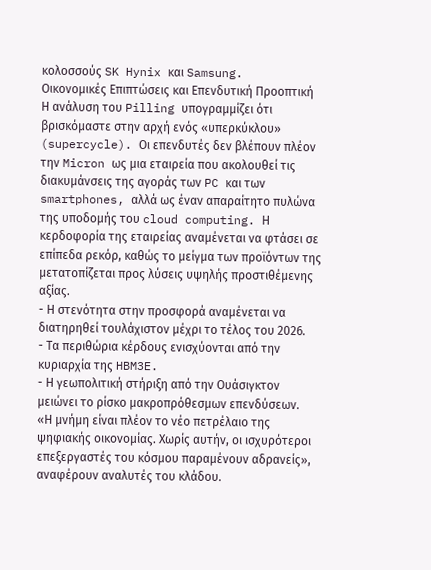κολοσσούς SK Hynix και Samsung.
Οικονομικές Επιπτώσεις και Επενδυτική Προοπτική
Η ανάλυση του Pilling υπογραμμίζει ότι βρισκόμαστε στην αρχή ενός «υπερκύκλου» (supercycle). Οι επενδυτές δεν βλέπουν πλέον την Micron ως μια εταιρεία που ακολουθεί τις διακυμάνσεις της αγοράς των PC και των smartphones, αλλά ως έναν απαραίτητο πυλώνα της υποδομής του cloud computing. Η κερδοφορία της εταιρείας αναμένεται να φτάσει σε επίπεδα ρεκόρ, καθώς το μείγμα των προϊόντων της μετατοπίζεται προς λύσεις υψηλής προστιθέμενης αξίας.
- Η στενότητα στην προσφορά αναμένεται να διατηρηθεί τουλάχιστον μέχρι το τέλος του 2026.
- Τα περιθώρια κέρδους ενισχύονται από την κυριαρχία της HBM3E.
- Η γεωπολιτική στήριξη από την Ουάσιγκτον μειώνει το ρίσκο μακροπρόθεσμων επενδύσεων.
«Η μνήμη είναι πλέον το νέο πετρέλαιο της ψηφιακής οικονομίας. Χωρίς αυτήν, οι ισχυρότεροι επεξεργαστές του κόσμου παραμένουν αδρανείς», αναφέρουν αναλυτές του κλάδου.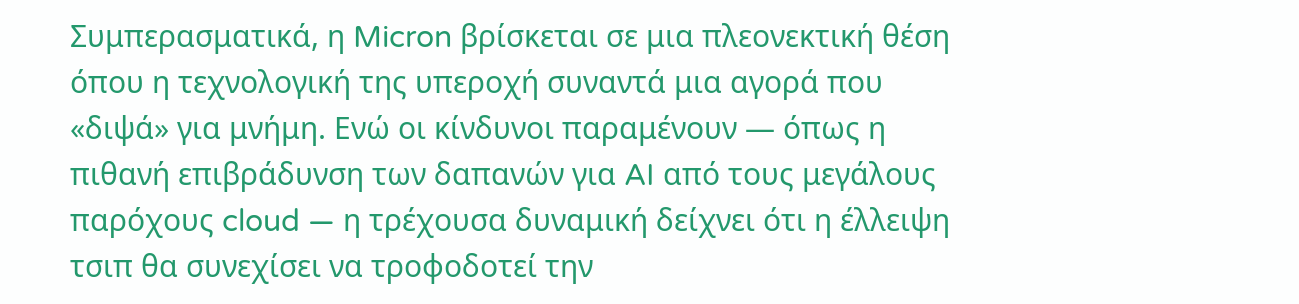Συμπερασματικά, η Micron βρίσκεται σε μια πλεονεκτική θέση όπου η τεχνολογική της υπεροχή συναντά μια αγορά που «διψά» για μνήμη. Ενώ οι κίνδυνοι παραμένουν — όπως η πιθανή επιβράδυνση των δαπανών για AI από τους μεγάλους παρόχους cloud — η τρέχουσα δυναμική δείχνει ότι η έλλειψη τσιπ θα συνεχίσει να τροφοδοτεί την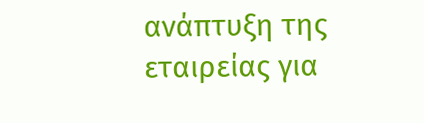ανάπτυξη της εταιρείας για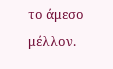το άμεσο μέλλον.